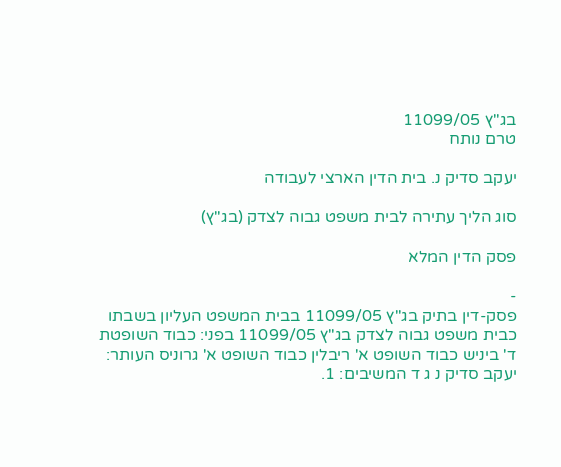בג"ץ 11099/05
טרם נותח

יעקב סדיק נ. בית הדין הארצי לעבודה

סוג הליך עתירה לבית משפט גבוה לצדק (בג"ץ)

פסק הדין המלא

-
פסק-דין בתיק בג"ץ 11099/05 בבית המשפט העליון בשבתו כבית משפט גבוה לצדק בג"ץ 11099/05 בפני: כבוד השופטת ד' ביניש כבוד השופט א' ריבלין כבוד השופט א' גרוניס העותר: יעקב סדיק נ ג ד המשיבים: 1.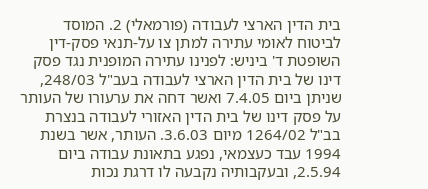בית הדין הארצי לעבודה (פורמאלי) 2. המוסד לביטוח לאומי עתירה למתן צו על-תנאי פסק-דין השופטת ד' ביניש: לפנינו עתירה המופנית נגד פסק דינו של בית הדין הארצי לעבודה בעב"ל 248/03, שניתן ביום 7.4.05 ואשר דחה את ערעורו של העותר על פסק דינו של בית הדין האזורי לעבודה בנצרת בב"ל 1264/02 מיום 3.6.03. העותר, אשר בשנת 1994 עבד כעצמאי, נפגע בתאונת עבודה ביום 2.5.94, ובעקבותיה נקבעה לו דרגת נכות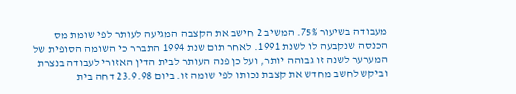מעבודה בשיעור 75%. המשיב 2 חישב את הקצבה המגיעה לעותר לפי שומת מס הכנסה שנקבעה לו לשנת 1991. לאחר תום שנת 1994 התברר כי השומה הסופית של המערער לשנה זו גבוהה יותר, ועל כן פנה העותר לבית הדין האזורי לעבודה בנצרת וביקש לחשב מחדש את קצבת נכותו לפי שומה זו. ביום 23.9.98 דחה בית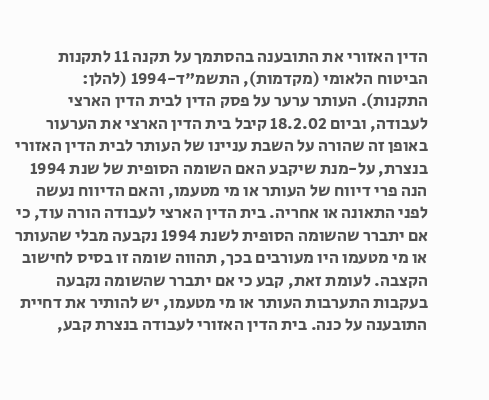הדין האזורי את התובענה בהסתמך על תקנה 11 לתקנות הביטוח הלאומי (מקדמות), התשמ"ד-1994 (להלן: התקנות). העותר ערער על פסק הדין לבית הדין הארצי לעבודה, וביום 18.2.02 קיבל בית הדין הארצי את הערעור באופן זה שהורה על השבת עניינו של העותר לבית הדין האזורי בנצרת, על-מנת שיקבע האם השומה הסופית של שנת 1994 הנה פרי דיווח של העותר או מי מטעמו, והאם הדיווח נעשה לפני התאונה או אחריה. בית הדין הארצי לעבודה הורה עוד, כי אם יתברר שהשומה הסופית לשנת 1994 נקבעה מבלי שהעותר או מי מטעמו היו מעורבים בכך, תהווה שומה זו בסיס לחישוב הקצבה. לעומת זאת, קבע כי אם יתברר שהשומה נקבעה בעקבות התערבות העותר או מי מטעמו, יש להותיר את דחיית התובענה על כנה. בית הדין האזורי לעבודה בנצרת קבע,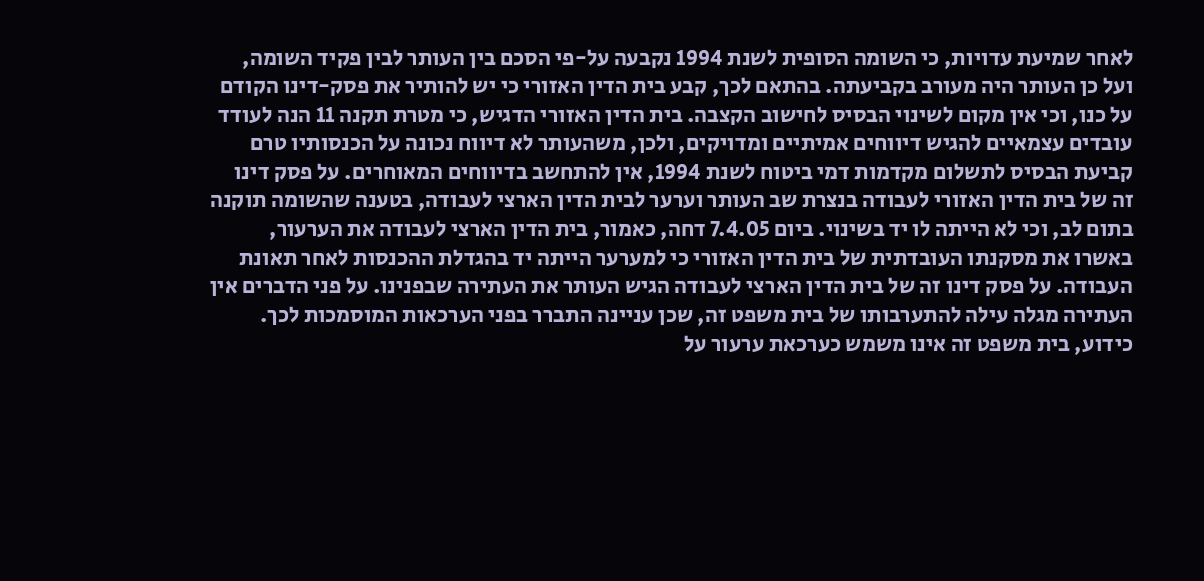לאחר שמיעת עדויות, כי השומה הסופית לשנת 1994 נקבעה על-פי הסכם בין העותר לבין פקיד השומה, ועל כן העותר היה מעורב בקביעתה. בהתאם לכך, קבע בית הדין האזורי כי יש להותיר את פסק-דינו הקודם על כנו, וכי אין מקום לשינוי הבסיס לחישוב הקצבה. בית הדין האזורי הדגיש, כי מטרת תקנה 11 הנה לעודד עובדים עצמאיים להגיש דיווחים אמיתיים ומדויקים, ולכן, משהעותר לא דיווח נכונה על הכנסותיו טרם קביעת הבסיס לתשלום מקדמות דמי ביטוח לשנת 1994, אין להתחשב בדיווחים המאוחרים. על פסק דינו זה של בית הדין האזורי לעבודה בנצרת שב העותר וערער לבית הדין הארצי לעבודה, בטענה שהשומה תוקנה בתום לב, וכי לא הייתה לו יד בשינוי. ביום 7.4.05 דחה, כאמור, בית הדין הארצי לעבודה את הערעור, באשרו את מסקנתו העובדתית של בית הדין האזורי כי למערער הייתה יד בהגדלת ההכנסות לאחר תאונת העבודה. על פסק דינו זה של בית הדין הארצי לעבודה הגיש העותר את העתירה שבפנינו. על פני הדברים אין העתירה מגלה עילה להתערבותו של בית משפט זה, שכן עניינה התברר בפני הערכאות המוסמכות לכך. כידוע, בית משפט זה אינו משמש כערכאת ערעור על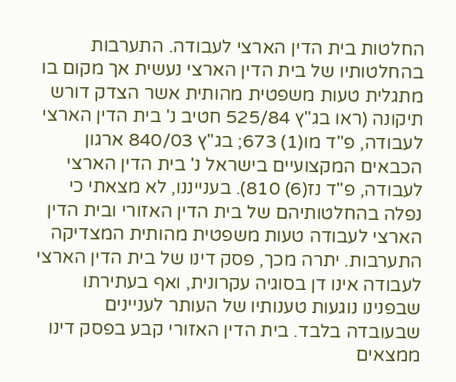החלטות בית הדין הארצי לעבודה. התערבות בהחלטותיו של בית הדין הארצי נעשית אך מקום בו מתגלית טעות משפטית מהותית אשר הצדק דורש תיקונה (ראו בג"ץ 525/84 חטיב נ' בית הדין הארצי לעבודה, פ"ד מו(1) 673; בג"ץ 840/03 ארגון הכבאים המקצועיים בישראל נ' בית הדין הארצי לעבודה, פ"ד נז(6) 810). בענייננו, לא מצאתי כי נפלה בהחלטותיהם של בית הדין האזורי ובית הדין הארצי לעבודה טעות משפטית מהותית המצדיקה התערבות. יתרה מכך, פסק דינו של בית הדין הארצי לעבודה אינו דן בסוגיה עקרונית, ואף בעתירתו שבפנינו נוגעות טענותיו של העותר לעניינים שבעובדה בלבד. בית הדין האזורי קבע בפסק דינו ממצאים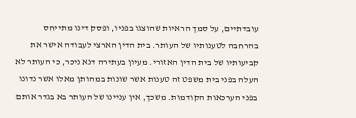עובדתיים, על סמך הראיות שהוצגו בפניו, ופסק דינו מתייחס בהרחבה לטענותיו של העותר. בית הדין הארצי לעבודה אישר את קביעותיו של בית הדין האזורי. מעיון בעתירה דנא ניכר, כי העותר לא העלה בפני בית משפט זה טענות אשר שונות במהותן מאלו אשר נדונו בפני הערכאות הקודמות. משכך, אין עניינו של העותר בא בגדר אותם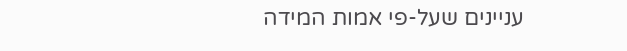עניינים שעל-פי אמות המידה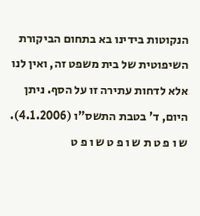הנקוטות בידינו בא בתחום הביקורת השיפוטית של בית משפט זה, ואין לנו אלא לדחות עתירה זו על הסף. ניתן היום, ד' בטבת התשס"ו (4.1.2006). ש ו פ ט ת ש ו פ ט ש ו פ ט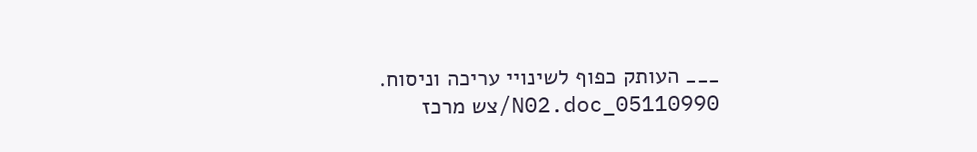___ העותק כפוף לשינויי עריכה וניסוח. 05110990_N02.doc/צש מרכז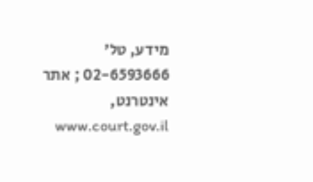מידע, טל' 02-6593666 ; אתר אינטרנט, www.court.gov.il